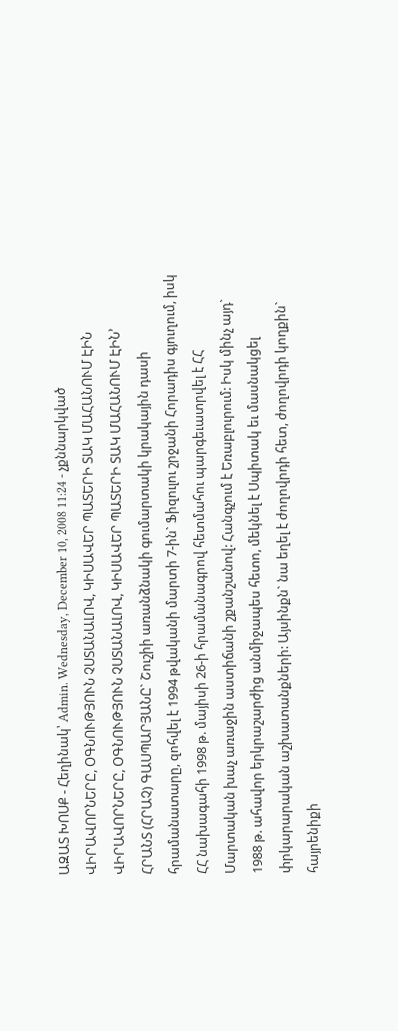ԱԶԱՏ ԽՈՍՔ - Հեղինակ՝ Admin. Wednesday, December 10, 2008 11:24 - չքննարկված
ՎԻՐԱՎՈՐՆԵՐԸ, ՕԳՆՈՒԹՅՈՒՆ ՉՍՏԱՆԱԼՈՎ, ԿԻՍԱՎԵՐ ՊԱՏԵՐԻ ՏԱԿ ՄԱՀԱՆՈՒՄ ԷԻՆ
ՎԻՐԱՎՈՐՆԵՐԸ, ՕԳՆՈՒԹՅՈՒՆ ՉՍՏԱՆԱԼՈՎ, ԿԻՍԱՎԵՐ ՊԱՏԵՐԻ ՏԱԿ ՄԱՀԱՆՈՒՄ ԷԻՆ՚
ՀՐԱՆՏ (ՀՐԱՉ) ԳԱՍՊԱՐՅԱՆԸ` Շուշիի առանձնակի գումարտակի կրակային դասի հրամանատարը, զոհվել է 1994 թվականի մարտի 7-ին` Ֆիզուլու շրջանի Հորադիս գյուղում, իսկ ՀՀ նախագահի 1998 թ. մայիսի 26-ի հրամանագրով հետմահու պարգեւատրվել է ՀՀ Մարտական խաչ առաջին աստիճանի շքանշանով: Հանգչում է Եռաբլուրում: Իսկ մինչ այդ` 1988 թ. ահավոր երկրաշարժից անմիջապես հետո, մեկնել է Սպիտակ եւ մասնակցել փրկարարական աշխատանքների: Այսինքն` նա եղել է ժողովրդի հետ, ժողովրդի կողքին` հայրենիքի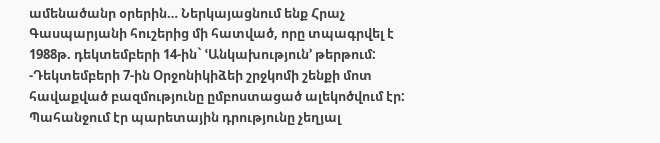ամենածանր օրերին… Ներկայացնում ենք Հրաչ Գասպարյանի հուշերից մի հատված, որը տպագրվել է 1988թ. դեկտեմբերի 14-ին` ՙԱնկախություն՚ թերթում:
-Դեկտեմբերի 7-ին Օրջոնիկիձեի շրջկոմի շենքի մոտ հավաքված բազմությունը ըմբոստացած ալեկոծվում էր: Պահանջում էր պարետային դրությունը չեղյալ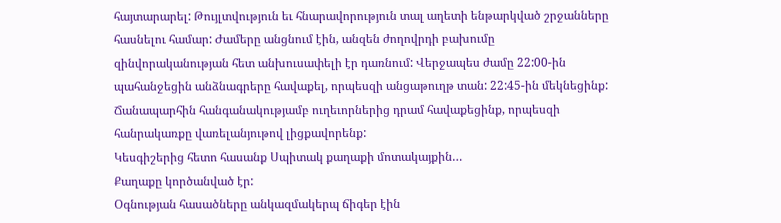հայտարարել: Թույլտվություն եւ հնարավորություն տալ աղետի ենթարկված շրջանները հասնելու համար: Ժամերը անցնում էին, անզեն ժողովրդի բախումը զինվորականության հետ անխուսափելի էր դառնում: Վերջապես ժամը 22:00-ին պահանջեցին անձնագրերը հավաքել, որպեսզի անցաթուղթ տան: 22:45-ին մեկնեցինք: Ճանապարհին հանգանակությամբ ուղեւորներից դրամ հավաքեցինք, որպեսզի հանրակառքը վառելանյութով լիցքավորենք:
Կեսգիշերից հետո հասանք Սպիտակ քաղաքի մոտակայքին…
Քաղաքը կործանված էր:
Օգնության հասածները անկազմակերպ ճիգեր էին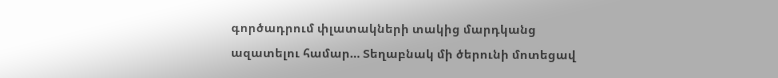գործադրում փլատակների տակից մարդկանց ազատելու համար… Տեղաբնակ մի ծերունի մոտեցավ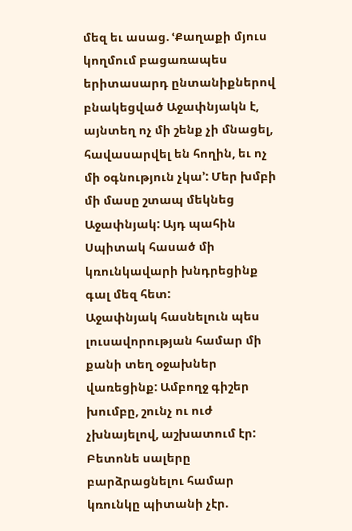մեզ եւ ասաց. ՙՔաղաքի մյուս կողմում բացառապես երիտասարդ ընտանիքներով բնակեցված Աջափնյակն է, այնտեղ ոչ մի շենք չի մնացել, հավասարվել են հողին, եւ ոչ մի օգնություն չկա՚: Մեր խմբի մի մասը շտապ մեկնեց Աջափնյակ: Այդ պահին Սպիտակ հասած մի կռունկավարի խնդրեցինք գալ մեզ հետ:
Աջափնյակ հասնելուն պես լուսավորության համար մի քանի տեղ օջախներ վառեցինք: Ամբողջ գիշեր խումբը, շունչ ու ուժ չխնայելով, աշխատում էր: Բետոնե սալերը բարձրացնելու համար կռունկը պիտանի չէր.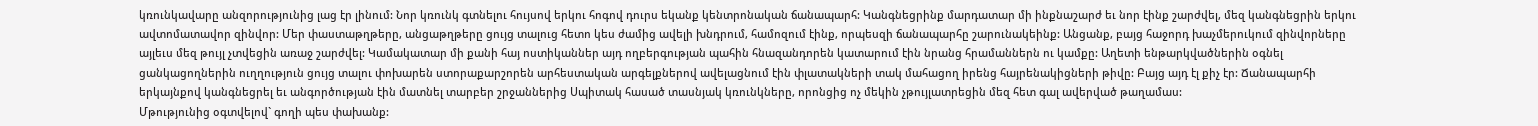կռունկավարը անզորությունից լաց էր լինում: Նոր կռունկ գտնելու հույսով երկու հոգով դուրս եկանք կենտրոնական ճանապարհ: Կանգնեցրինք մարդատար մի ինքնաշարժ եւ նոր էինք շարժվել, մեզ կանգնեցրին երկու ավտոմատավոր զինվոր: Մեր փաստաթղթերը, անցաթղթերը ցույց տալուց հետո կես ժամից ավելի խնդրում, համոզում էինք, որպեսզի ճանապարհը շարունակեինք: Անցանք, բայց հաջորդ խաչմերուկում զինվորները այլեւս մեզ թույլ չտվեցին առաջ շարժվել: Կամակատար մի քանի հայ ոստիկաններ այդ ողբերգության պահին հնազանդորեն կատարում էին նրանց հրամաններն ու կամքը: Աղետի ենթարկվածներին օգնել ցանկացողներին ուղղություն ցույց տալու փոխարեն ստորաքարշորեն արհեստական արգելքներով ավելացնում էին փլատակների տակ մահացող իրենց հայրենակիցների թիվը: Բայց այդ էլ քիչ էր: Ճանապարհի երկայնքով կանգնեցրել եւ անգործության էին մատնել տարբեր շրջաններից Սպիտակ հասած տասնյակ կռունկները, որոնցից ոչ մեկին չթույլատրեցին մեզ հետ գալ ավերված թաղամաս:
Մթությունից օգտվելով` գողի պես փախանք: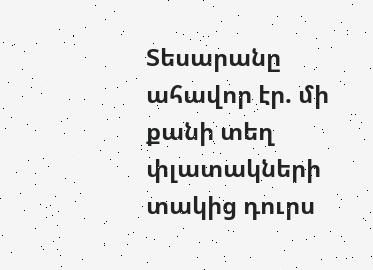Տեսարանը ահավոր էր. մի քանի տեղ փլատակների տակից դուրս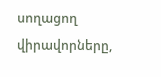սողացող վիրավորները,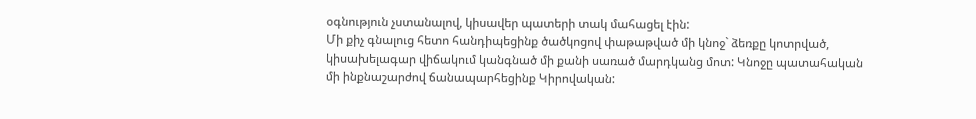օգնություն չստանալով, կիսավեր պատերի տակ մահացել էին:
Մի քիչ գնալուց հետո հանդիպեցինք ծածկոցով փաթաթված մի կնոջ` ձեռքը կոտրված, կիսախելագար վիճակում կանգնած մի քանի սառած մարդկանց մոտ: Կնոջը պատահական մի ինքնաշարժով ճանապարհեցինք Կիրովական: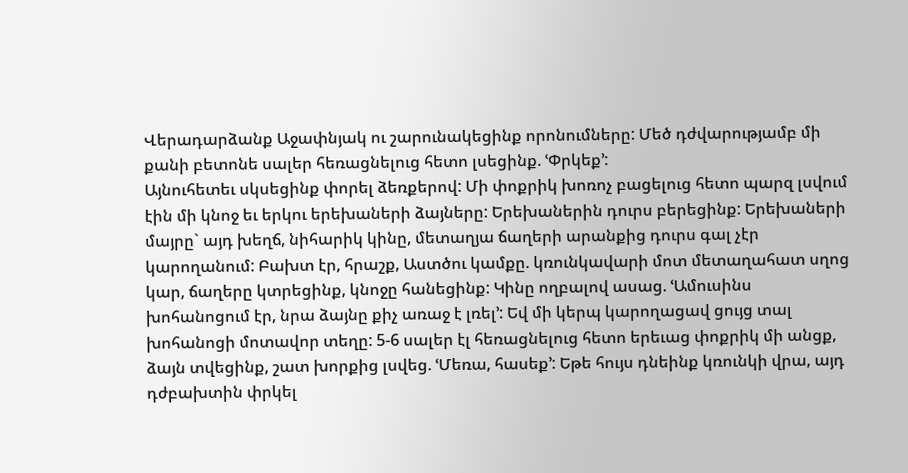Վերադարձանք Աջափնյակ ու շարունակեցինք որոնումները: Մեծ դժվարությամբ մի քանի բետոնե սալեր հեռացնելուց հետո լսեցինք. ՙՓրկեք՚:
Այնուհետեւ սկսեցինք փորել ձեռքերով: Մի փոքրիկ խոռոչ բացելուց հետո պարզ լսվում էին մի կնոջ եւ երկու երեխաների ձայները: Երեխաներին դուրս բերեցինք: Երեխաների մայրը` այդ խեղճ, նիհարիկ կինը, մետաղյա ճաղերի արանքից դուրս գալ չէր կարողանում: Բախտ էր, հրաշք, Աստծու կամքը. կռունկավարի մոտ մետաղահատ սղոց կար, ճաղերը կտրեցինք, կնոջը հանեցինք: Կինը ողբալով ասաց. ՙԱմուսինս խոհանոցում էր, նրա ձայնը քիչ առաջ է լռել՚: Եվ մի կերպ կարողացավ ցույց տալ խոհանոցի մոտավոր տեղը: 5-6 սալեր էլ հեռացնելուց հետո երեւաց փոքրիկ մի անցք, ձայն տվեցինք, շատ խորքից լսվեց. ՙՄեռա, հասեք՚: Եթե հույս դնեինք կռունկի վրա, այդ դժբախտին փրկել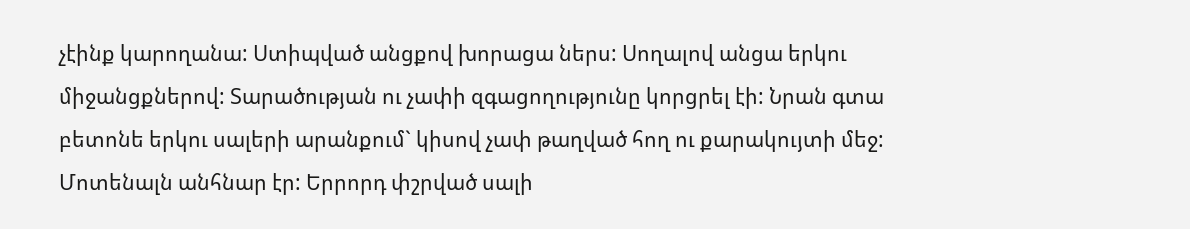չէինք կարողանա: Ստիպված անցքով խորացա ներս: Սողալով անցա երկու միջանցքներով: Տարածության ու չափի զգացողությունը կորցրել էի: Նրան գտա բետոնե երկու սալերի արանքում` կիսով չափ թաղված հող ու քարակույտի մեջ: Մոտենալն անհնար էր: Երրորդ փշրված սալի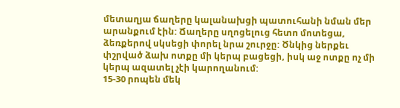մետաղյա ճաղերը կալանախցի պատուհանի նման մեր արանքում էին: Ճաղերը սղոցելուց հետո մոտեցա, ձեռքերով սկսեցի փորել նրա շուրջը: Ծնկից ներքեւ փշրված ձախ ոտքը մի կերպ բացեցի, իսկ աջ ոտքը ոչ մի կերպ ազատել չէի կարողանում:
15-30 րոպեն մեկ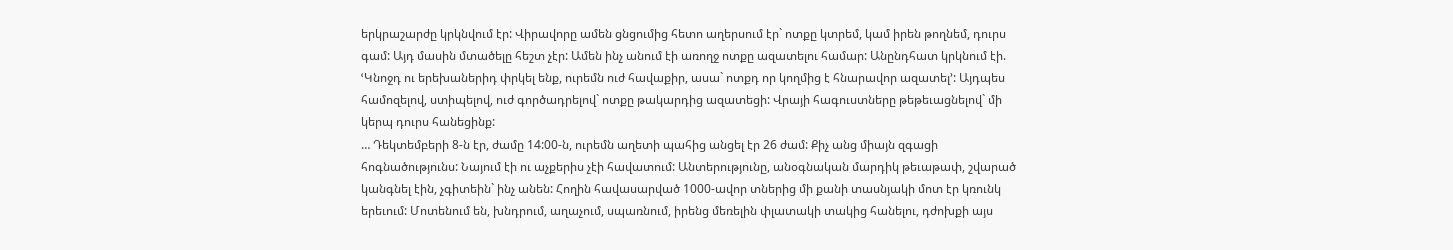երկրաշարժը կրկնվում էր: Վիրավորը ամեն ցնցումից հետո աղերսում էր` ոտքը կտրեմ, կամ իրեն թողնեմ, դուրս գամ: Այդ մասին մտածելը հեշտ չէր: Ամեն ինչ անում էի առողջ ոտքը ազատելու համար: Անընդհատ կրկնում էի. ՙԿնոջդ ու երեխաներիդ փրկել ենք, ուրեմն ուժ հավաքիր, ասա` ոտքդ որ կողմից է հնարավոր ազատել՚: Այդպես համոզելով, ստիպելով, ուժ գործադրելով` ոտքը թակարդից ազատեցի: Վրայի հագուստները թեթեւացնելով` մի կերպ դուրս հանեցինք:
… Դեկտեմբերի 8-ն էր, ժամը 14:00-ն, ուրեմն աղետի պահից անցել էր 26 ժամ: Քիչ անց միայն զգացի հոգնածությունս: Նայում էի ու աչքերիս չէի հավատում: Անտերությունը, անօգնական մարդիկ թեւաթափ, շվարած կանգնել էին, չգիտեին` ինչ անեն: Հողին հավասարված 1000-ավոր տներից մի քանի տասնյակի մոտ էր կռունկ երեւում: Մոտենում են, խնդրում, աղաչում, սպառնում, իրենց մեռելին փլատակի տակից հանելու, դժոխքի այս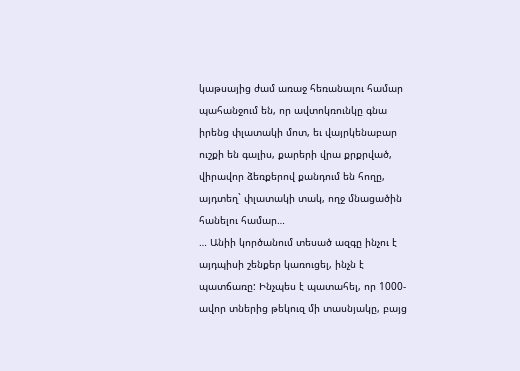կաթսայից ժամ առաջ հեռանալու համար պահանջում են, որ ավտոկռունկը գնա իրենց փլատակի մոտ, եւ վայրկենաբար ուշքի են գալիս, քարերի վրա քրքրված, վիրավոր ձեռքերով քանդում են հողը, այդտեղ` փլատակի տակ, ողջ մնացածին հանելու համար…
… Անիի կործանում տեսած ազգը ինչու է այդպիսի շենքեր կառուցել, ինչն է պատճառը: Ինչպես է պատահել, որ 1000-ավոր տներից թեկուզ մի տասնյակը, բայց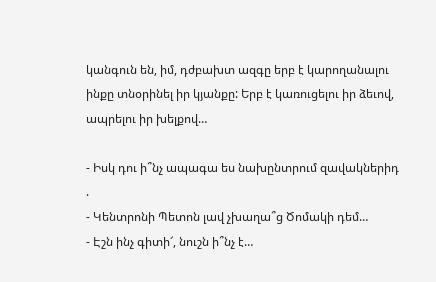կանգուն են, իմ, դժբախտ ազգը երբ է կարողանալու ինքը տնօրինել իր կյանքը: Երբ է կառուցելու իր ձեւով, ապրելու իր խելքով…

- Իսկ դու ի՞նչ ապագա ես նախընտրում զավակներիդ .
- Կենտրոնի Պետոն լավ չխաղա՞ց Ծոմակի դեմ…
- Էշն ինչ գիտի՜, նուշն ի՞նչ է…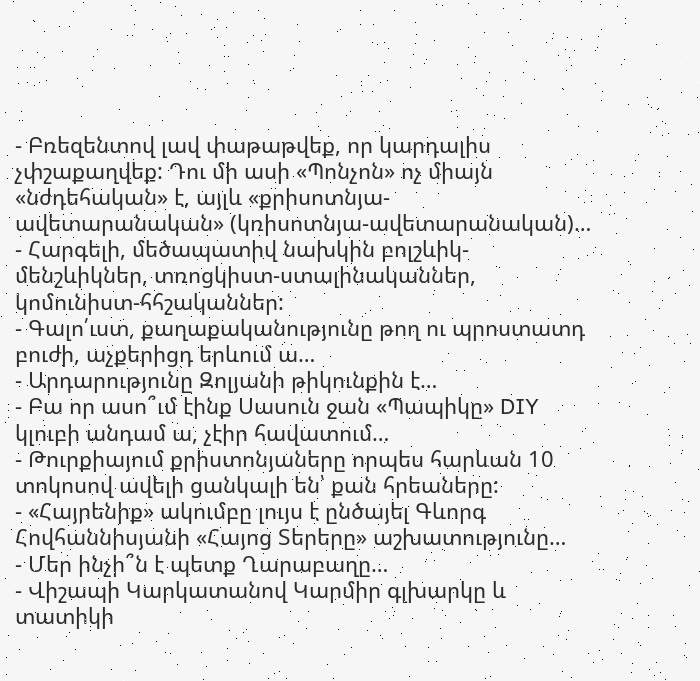- Բռեզենտով լավ փաթաթվեք, որ կարդալիս չփշաքաղվեք: Դու մի ասի «Պոնչոն» ոչ միայն «նժդեհական» է, այլև «քրիսոտնյա-ավետարանական» (կռիսոտնյա-ավետարանական)…
- Հարգելի, մեծապատիվ նախկին բոլշևիկ-մենշևիկներ, տռոցկիստ-ստալինականներ, կոմունիստ-հհշականներ:
- Գալո՛ւստ, քաղաքականությունը թող ու պրոստատդ բուժի, աչքերիցդ երևում ա…
- Արդարությունը Զոլյանի թիկունքին է…
- Բա որ ասո՞ւմ էինք Սասուն ջան «Պապիկը» DIY կլուբի անդամ ա, չէիր հավատում…
- Թուրքիայում քրիստոնյաները որպես հարևան 10 տոկոսով ավելի ցանկալի են՝ քան հրեաները:
- «Հայրենիք» ակումբը լույս է ընծայել Գևորգ Հովհաննիսյանի «Հայոց Տերերը» աշխատությունը…
- Մեր ինչի՞ն է պետք Ղարաբաղը…
- Վիշապի Կարկատանով Կարմիր գլխարկը և տատիկի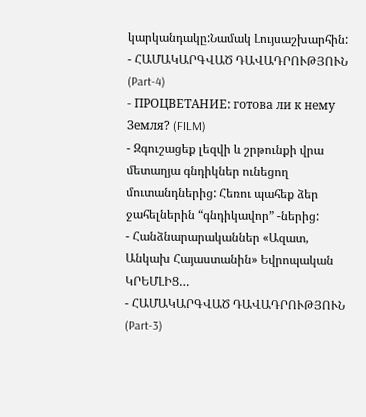կարկանդակը:Նամակ Լույսաշխարհին:
- ՀԱՄԱԿԱՐԳՎԱԾ ԴԱՎԱԴՐՈՒԹՅՈՒՆ (Part-4)
- ПРОЦВЕТАНИЕ: готова ли к нему Земля? (FILM)
- Զգուշացեք լեզվի և շրթունքի վրա մետաղյա գնդիկներ ունեցող մուտանդներից: Հեռու պահեք ձեր ջահելներին “գնդիկավոր” -ներից:
- Հանձնարարականներ «Ազատ, Անկախ Հայաստանին» Եվրոպական ԿՐԵՄԼԻՑ…
- ՀԱՄԱԿԱՐԳՎԱԾ ԴԱՎԱԴՐՈՒԹՅՈՒՆ (Part-3)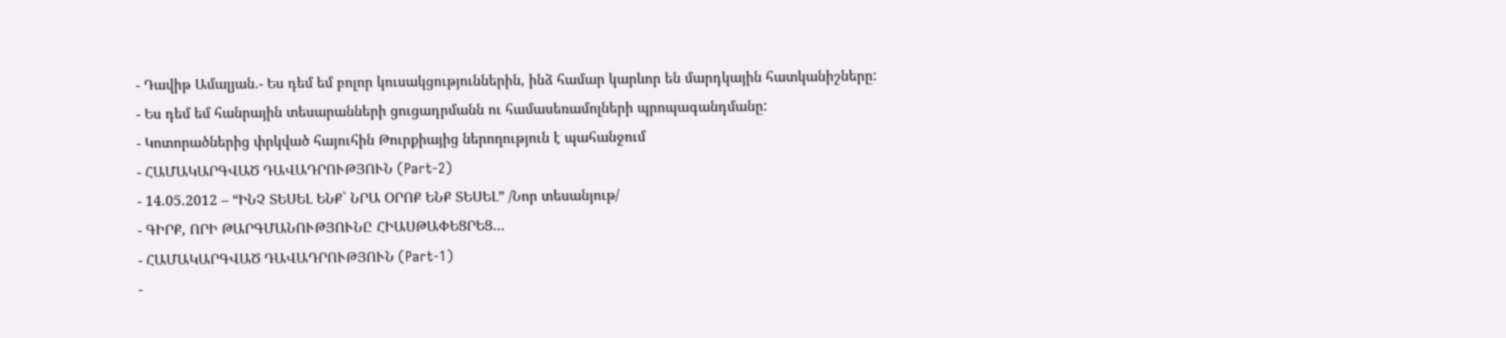- Դավիթ Ամալյան.- Ես դեմ եմ բոլոր կուսակցություններին, ինձ համար կարևոր են մարդկային հատկանիշները:
- Ես դեմ եմ հանրային տեսարանների ցուցադրմանն ու համասեռամոլների պրոպագանդմանը:
- Կոտորածներից փրկված հայուհին Թուրքիայից ներողություն է պահանջում
- ՀԱՄԱԿԱՐԳՎԱԾ ԴԱՎԱԴՐՈՒԹՅՈՒՆ (Part-2)
- 14.05.2012 – “ԻՆՉ ՏԵՍԵԼ ԵՆՔ` ՆՐԱ ՕՐՈՔ ԵՆՔ ՏԵՍԵԼ” /Նոր տեսանյութ/
- ԳԻՐՔ, ՈՐԻ ԹԱՐԳՄԱՆՈՒԹՅՈՒՆԸ ՀԻԱՍԹԱՓԵՑՐԵՑ…
- ՀԱՄԱԿԱՐԳՎԱԾ ԴԱՎԱԴՐՈՒԹՅՈՒՆ (Part-1)
-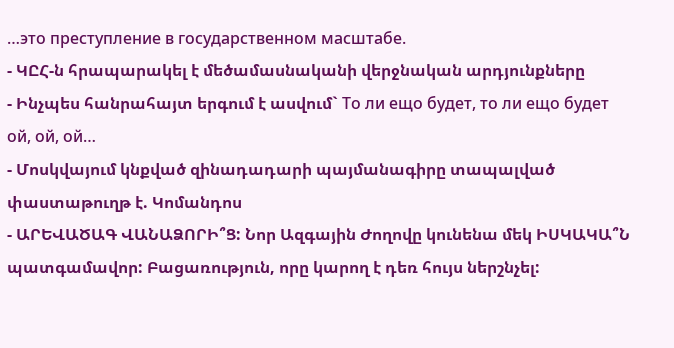…это преступление в государственном масштабе.
- ԿԸՀ-ն հրապարակել է մեծամասնականի վերջնական արդյունքները
- Ինչպես հանրահայտ երգում է ասվում` То ли ещо будет, то ли ещо будет ой, ой, ой…
- Մոսկվայում կնքված զինադադարի պայմանագիրը տապալված փաստաթուղթ է. Կոմանդոս
- ԱՐԵՎԱԾԱԳ ՎԱՆԱՁՈՐԻ՞Ց: Նոր Ազգային Ժողովը կունենա մեկ ԻՍԿԱԿԱ՞Ն պատգամավոր: Բացառություն, որը կարող է դեռ հույս ներշնչել: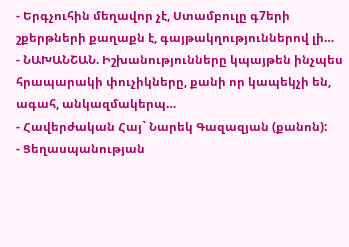- Երգչուհին մեղավոր չէ, Ստամբուլը գ7երի շքերթների քաղաքն է, գայթակղություններով լի…
- ՆԱԽԱՆՇԱՆ. Իշխանությունները կպայթեն ինչպես հրապարակի փուչիկները, քանի որ կապեկչի են, ագահ, անկազմակերպ…
- Հավերժական Հայ` Նարեկ Գազազյան (քանոն):
- Ցեղասպանության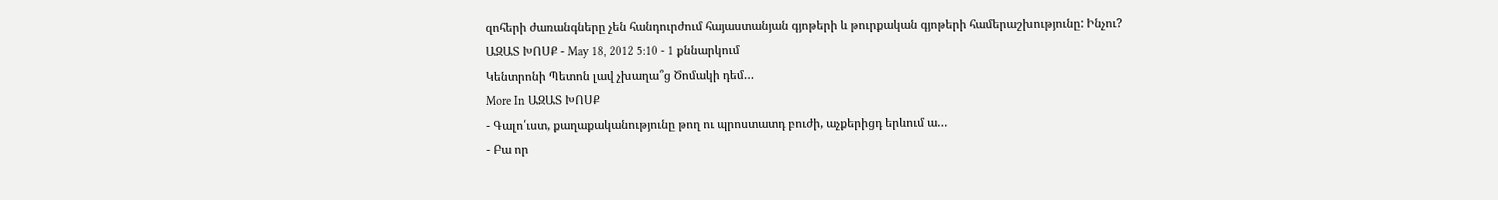զոհերի ժառանգները չեն հանդուրժում հայաստանյան գյոթերի և թուրքական գյոթերի համերաշխությունը: Ինչու?
ԱԶԱՏ ԽՈՍՔ - May 18, 2012 5:10 - 1 քննարկում
Կենտրոնի Պետոն լավ չխաղա՞ց Ծոմակի դեմ…
More In ԱԶԱՏ ԽՈՍՔ
- Գալո՛ւստ, քաղաքականությունը թող ու պրոստատդ բուժի, աչքերիցդ երևում ա…
- Բա որ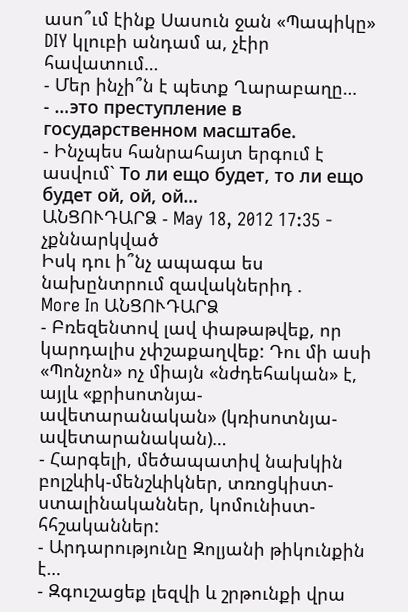ասո՞ւմ էինք Սասուն ջան «Պապիկը» DIY կլուբի անդամ ա, չէիր հավատում…
- Մեր ինչի՞ն է պետք Ղարաբաղը…
- …это преступление в государственном масштабе.
- Ինչպես հանրահայտ երգում է ասվում` То ли ещо будет, то ли ещо будет ой, ой, ой…
ԱՆՑՈՒԴԱՐՁ - May 18, 2012 17:35 - չքննարկված
Իսկ դու ի՞նչ ապագա ես նախընտրում զավակներիդ .
More In ԱՆՑՈՒԴԱՐՁ
- Բռեզենտով լավ փաթաթվեք, որ կարդալիս չփշաքաղվեք: Դու մի ասի «Պոնչոն» ոչ միայն «նժդեհական» է, այլև «քրիսոտնյա-ավետարանական» (կռիսոտնյա-ավետարանական)…
- Հարգելի, մեծապատիվ նախկին բոլշևիկ-մենշևիկներ, տռոցկիստ-ստալինականներ, կոմունիստ-հհշականներ:
- Արդարությունը Զոլյանի թիկունքին է…
- Զգուշացեք լեզվի և շրթունքի վրա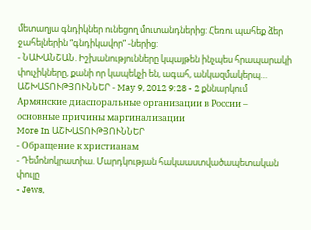մետաղյա գնդիկներ ունեցող մուտանդներից: Հեռու պահեք ձեր ջահելներին “գնդիկավոր” -ներից:
- ՆԱԽԱՆՇԱՆ. Իշխանությունները կպայթեն ինչպես հրապարակի փուչիկները, քանի որ կապեկչի են, ագահ, անկազմակերպ…
ԱՇԽԱՏՈՒԹՅՈՒՆՆԵՐ - May 9, 2012 9:28 - 2 քննարկում
Армянские диаспоральные организации в России – основные причины маргинализации
More In ԱՇԽԱՏՈՒԹՅՈՒՆՆԵՐ
- Обращение к христианам
- Դեմոնոկրատիա. Մարդկության հակաաստվածապետական փուլը
- Jews,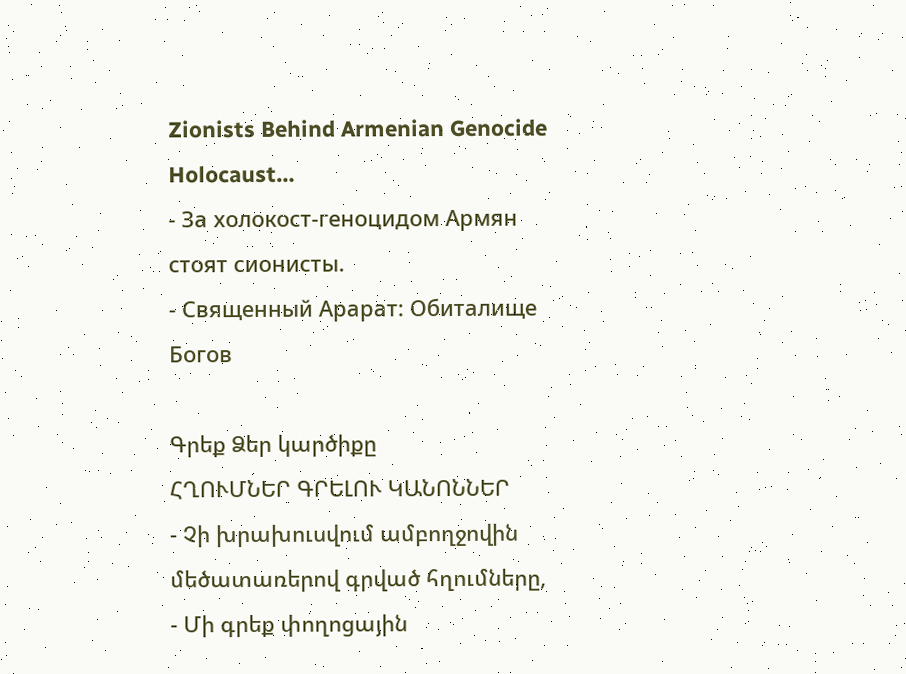Zionists Behind Armenian Genocide Holocaust…
- За xолокост-геноцидом Армян стоят сионисты.
- Священный Арарат: Обиталище Богов

Գրեք Ձեր կարծիքը
ՀՂՈՒՄՆԵՐ ԳՐԵԼՈՒ ԿԱՆՈՆՆԵՐ
- Չի խրախուսվում ամբողջովին մեծատառերով գրված հղումները,
- Մի գրեք փողոցային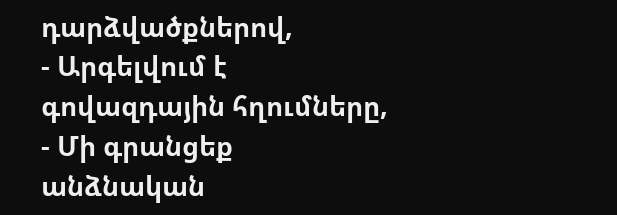դարձվածքներով,
- Արգելվում է գովազդային հղումները,
- Մի գրանցեք անձնական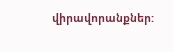վիրավորանքներ: